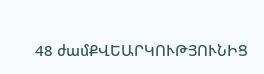48 ժամՔՎԵԱՐԿՈՒԹՅՈՒՆԻՑ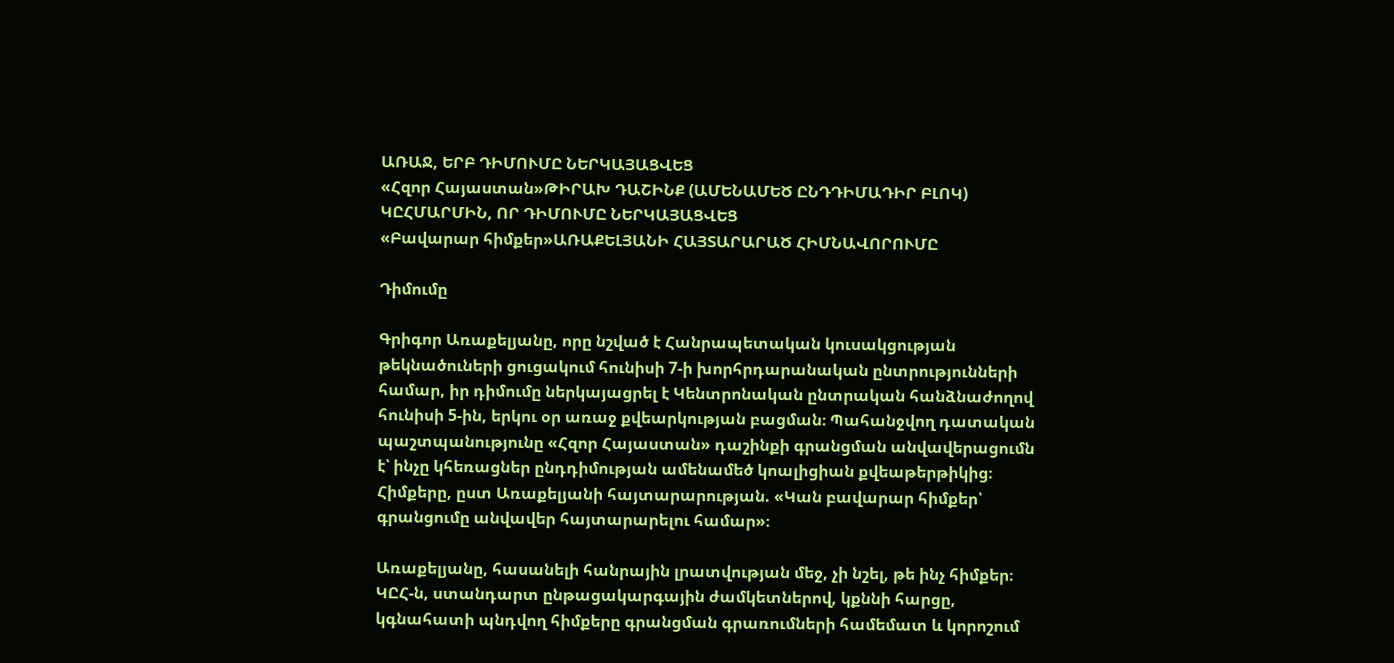ԱՌԱՋ, ԵՐԲ ԴԻՄՈՒՄԸ ՆԵՐԿԱՅԱՑՎԵՑ
«Հզոր Հայաստան»ԹԻՐԱԽ ԴԱՇԻՆՔ (ԱՄԵՆԱՄԵԾ ԸՆԴԴԻՄԱԴԻՐ ԲԼՈԿ)
ԿԸՀՄԱՐՄԻՆ, ՈՐ ԴԻՄՈՒՄԸ ՆԵՐԿԱՅԱՑՎԵՑ
«Բավարար հիմքեր»ԱՌԱՔԵԼՅԱՆԻ ՀԱՅՏԱՐԱՐԱԾ ՀԻՄՆԱՎՈՐՈՒՄԸ

Դիմումը

Գրիգոր Առաքելյանը, որը նշված է Հանրապետական կուսակցության թեկնածուների ցուցակում հունիսի 7-ի խորհրդարանական ընտրությունների համար, իր դիմումը ներկայացրել է Կենտրոնական ընտրական հանձնաժողով հունիսի 5-ին, երկու օր առաջ քվեարկության բացման։ Պահանջվող դատական պաշտպանությունը «Հզոր Հայաստան» դաշինքի գրանցման անվավերացումն է՝ ինչը կհեռացներ ընդդիմության ամենամեծ կոալիցիան քվեաթերթիկից։ Հիմքերը, ըստ Առաքելյանի հայտարարության. «Կան բավարար հիմքեր՝ գրանցումը անվավեր հայտարարելու համար»։

Առաքելյանը, հասանելի հանրային լրատվության մեջ, չի նշել, թե ինչ հիմքեր։ ԿԸՀ-ն, ստանդարտ ընթացակարգային ժամկետներով, կքննի հարցը, կգնահատի պնդվող հիմքերը գրանցման գրառումների համեմատ և կորոշում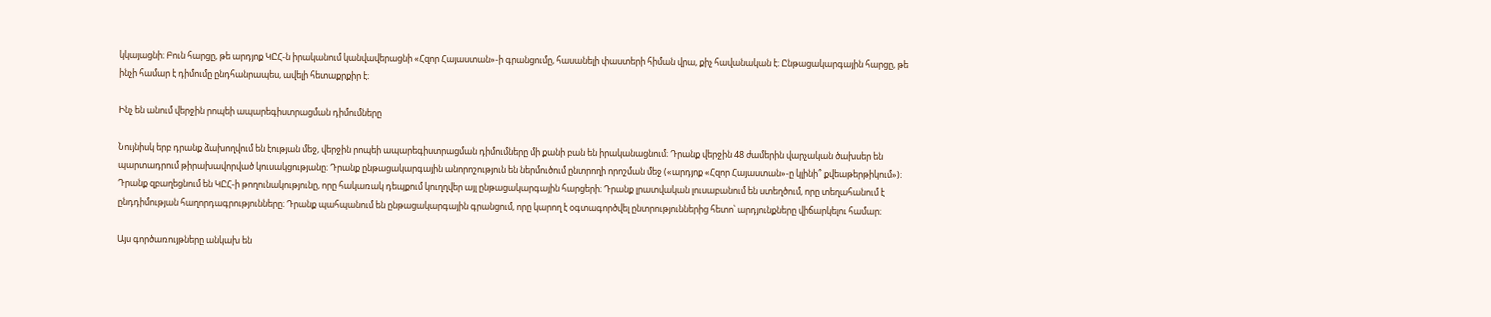կկայացնի։ Բուն հարցը, թե արդյոք ԿԸՀ-ն իրականում կանվավերացնի «Հզոր Հայաստան»-ի գրանցումը, հասանելի փաստերի հիման վրա, քիչ հավանական է։ Ընթացակարգային հարցը, թե ինչի համար է դիմումը ընդհանրապես, ավելի հետաքրքիր է։

Ինչ են անում վերջին րոպեի ապարեգիստրացման դիմումները

Նույնիսկ երբ դրանք ձախողվում են էության մեջ, վերջին րոպեի ապարեգիստրացման դիմումները մի քանի բան են իրականացնում։ Դրանք վերջին 48 ժամերին վարչական ծախսեր են պարտադրում թիրախավորված կուսակցությանը։ Դրանք ընթացակարգային անորոշություն են ներմուծում ընտրողի որոշման մեջ («արդյոք «Հզոր Հայաստան»-ը կլինի՞ քվեաթերթիկում»)։ Դրանք զբաղեցնում են ԿԸՀ-ի թողունակությունը, որը հակառակ դեպքում կուղղվեր այլ ընթացակարգային հարցերի։ Դրանք լրատվական լուսաբանում են ստեղծում, որը տեղահանում է ընդդիմության հաղորդագրությունները։ Դրանք պահպանում են ընթացակարգային գրանցում, որը կարող է օգտագործվել ընտրություններից հետո՝ արդյունքները վիճարկելու համար։

Այս գործառույթները անկախ են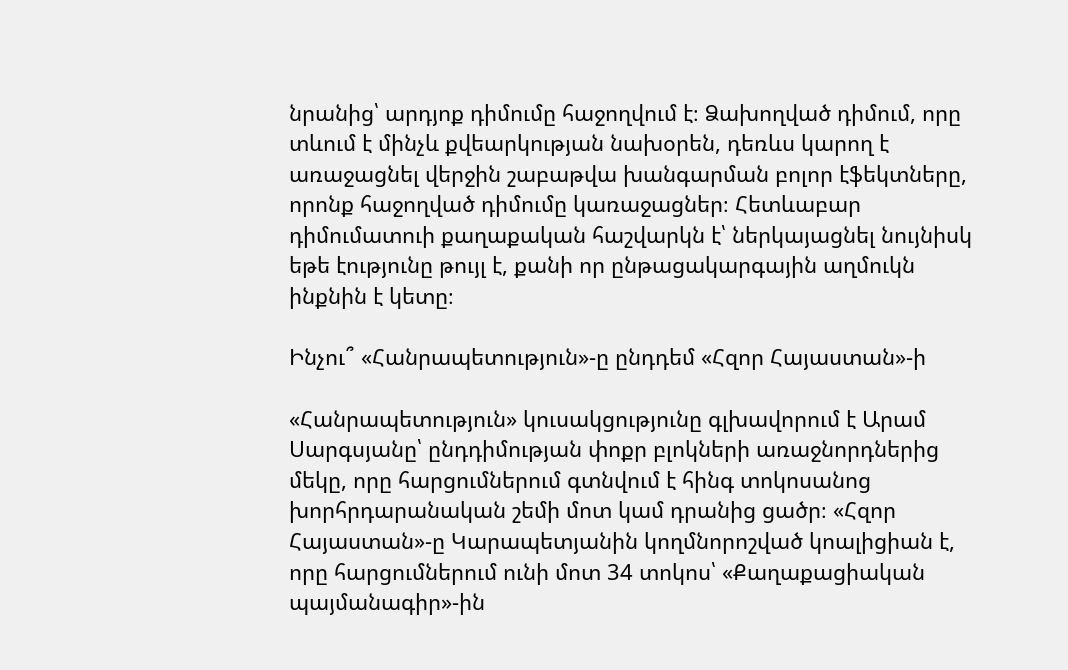նրանից՝ արդյոք դիմումը հաջողվում է։ Ձախողված դիմում, որը տևում է մինչև քվեարկության նախօրեն, դեռևս կարող է առաջացնել վերջին շաբաթվա խանգարման բոլոր էֆեկտները, որոնք հաջողված դիմումը կառաջացներ։ Հետևաբար դիմումատուի քաղաքական հաշվարկն է՝ ներկայացնել նույնիսկ եթե էությունը թույլ է, քանի որ ընթացակարգային աղմուկն ինքնին է կետը։

Ինչու՞ «Հանրապետություն»-ը ընդդեմ «Հզոր Հայաստան»-ի

«Հանրապետություն» կուսակցությունը գլխավորում է Արամ Սարգսյանը՝ ընդդիմության փոքր բլոկների առաջնորդներից մեկը, որը հարցումներում գտնվում է հինգ տոկոսանոց խորհրդարանական շեմի մոտ կամ դրանից ցածր։ «Հզոր Հայաստան»-ը Կարապետյանին կողմնորոշված կոալիցիան է, որը հարցումներում ունի մոտ 34 տոկոս՝ «Քաղաքացիական պայմանագիր»-ին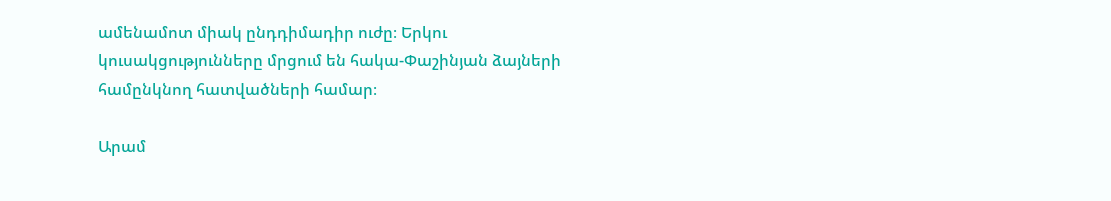ամենամոտ միակ ընդդիմադիր ուժը։ Երկու կուսակցությունները մրցում են հակա-Փաշինյան ձայների համընկնող հատվածների համար։

Արամ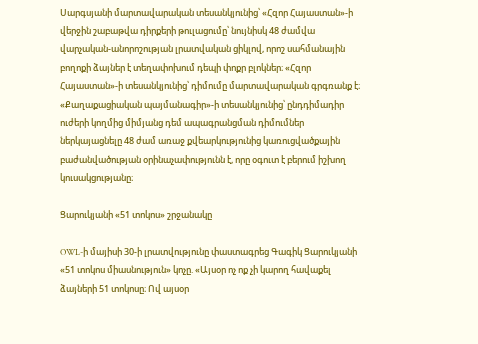Սարգսյանի մարտավարական տեսանկյունից՝ «Հզոր Հայաստան»-ի վերջին շաբաթվա դիրքերի թուլացումը՝ նույնիսկ 48 ժամվա վարչական-անորոշության լրատվական ցիկլով, որոշ սահմանային բողոքի ձայներ է տեղափոխում դեպի փոքր բլոկներ։ «Հզոր Հայաստան»-ի տեսանկյունից՝ դիմումը մարտավարական գրգռանք է։ «Քաղաքացիական պայմանագիր»-ի տեսանկյունից՝ ընդդիմադիր ուժերի կողմից միմյանց դեմ ապագրանցման դիմումներ ներկայացնելը 48 ժամ առաջ քվեարկությունից կառուցվածքային բաժանվածության օրինաչափությունն է, որը օգուտ է բերում իշխող կուսակցությանը։

Ցարուկյանի «51 տոկոս» շրջանակը

OWL-ի մայիսի 30-ի լրատվությունը փաստագրեց Գագիկ Ցարուկյանի «51 տոկոս միասնություն» կոչը. «Այսօր ոչ ոք չի կարող հավաքել ձայների 51 տոկոսը։ Ով այսօր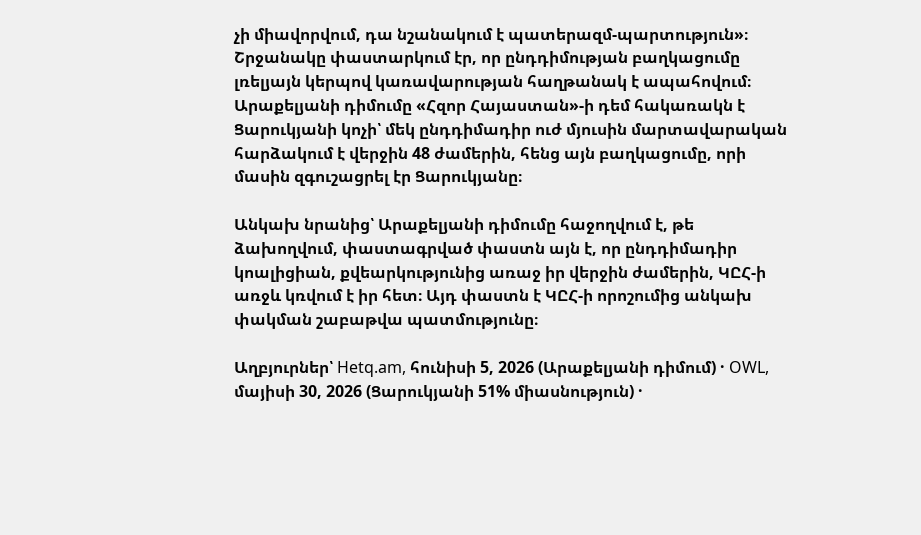չի միավորվում, դա նշանակում է պատերազմ-պարտություն»։ Շրջանակը փաստարկում էր, որ ընդդիմության բաղկացումը լռելյայն կերպով կառավարության հաղթանակ է ապահովում։ Արաքելյանի դիմումը «Հզոր Հայաստան»-ի դեմ հակառակն է Ցարուկյանի կոչի՝ մեկ ընդդիմադիր ուժ մյուսին մարտավարական հարձակում է վերջին 48 ժամերին, հենց այն բաղկացումը, որի մասին զգուշացրել էր Ցարուկյանը։

Անկախ նրանից՝ Արաքելյանի դիմումը հաջողվում է, թե ձախողվում, փաստագրված փաստն այն է, որ ընդդիմադիր կոալիցիան, քվեարկությունից առաջ իր վերջին ժամերին, ԿԸՀ-ի առջև կռվում է իր հետ։ Այդ փաստն է ԿԸՀ-ի որոշումից անկախ փակման շաբաթվա պատմությունը։

Աղբյուրներ՝ Hetq.am, հունիսի 5, 2026 (Արաքելյանի դիմում) · OWL, մայիսի 30, 2026 (Ցարուկյանի 51% միասնություն) ·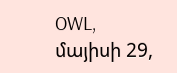OWL, մայիսի 29,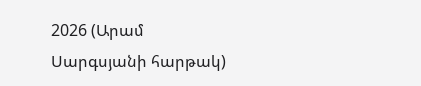2026 (Արամ Սարգսյանի հարթակ)